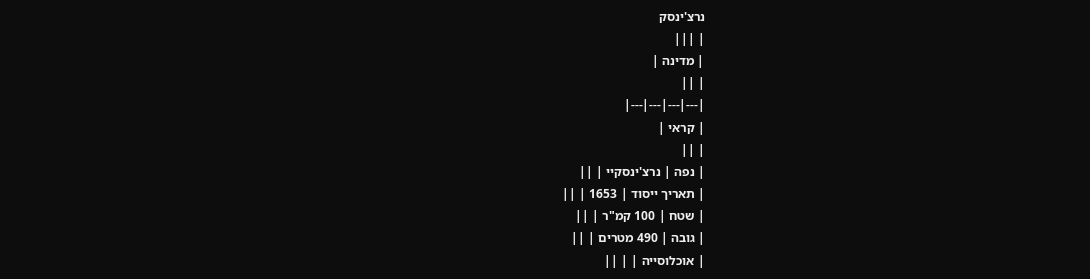נרצ'ינסק
| |||
| מדינה |
| ||
|---|---|---|---|
| קראי |
| ||
| נפה | נרצ'ינסקיי | ||
| תאריך ייסוד | 1653 | ||
| שטח | 100 קמ"ר | ||
| גובה | 490 מטרים | ||
| אוכלוסייה | | ||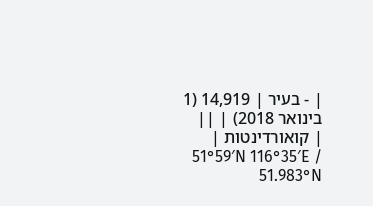| ‑ בעיר | 14,919 (1 בינואר 2018) | ||
| קואורדינטות | 51°59′N 116°35′E / 51.983°N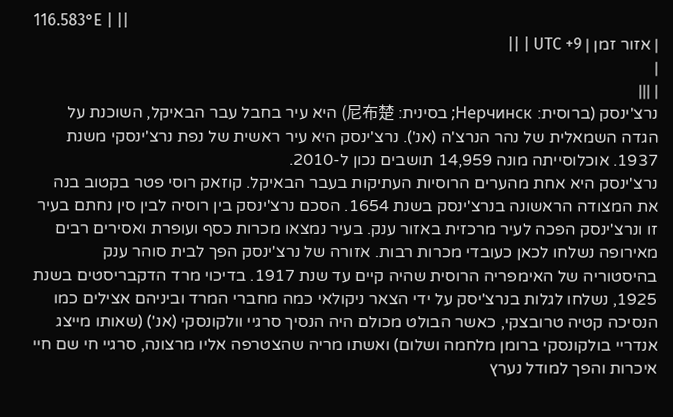116.583°E | ||
| אזור זמן | UTC +9 | ||
|
| |||
נרצ'ינסק (ברוסית: Нерчинск; בסינית: 尼布楚) היא עיר בחבל עבר הבאיקל, השוכנת על הגדה השמאלית של נהר הנרצ'ה (אנ'). נרצ'ינסק היא עיר ראשית של נפת נרצ'ינסקי משנת 1937. אוכלוסייתה מונה 14,959 תושבים נכון ל-2010.
נרצ'ינסק היא אחת מהערים הרוסיות העתיקות בעבר הבאיקל. קוזאק רוסי פטר בקטוב בנה את המצודה הראשונה בנרצ'ינסק בשנת 1654. הסכם נרצ'ינסק בין רוסיה לבין סין נחתם בעיר זו ונרצ'ינסק הפכה לעיר מרכזית באזור ענק. בעיר נמצאו מכרות כסף ועופרת ואסירים רבים מאירופה נשלחו לכאן כעובדי מכרות רבות. אזורה של נרצ'ינסק הפך לבית סוהר ענק בהיסטוריה של האימפריה הרוסית שהיה קיים עד שנת 1917. בדיכוי מרד הדקבריסטים בשנת 1925, נשלחו לגלות בנרצ'יסק על ידי הצאר ניקולאי כמה מחברי המרד וביניהם אצילים כמו הנסיכה קטיה טרובצקי, כאשר הבולט מכולם היה הנסיך סרגיי וולקונסקי (אנ') (שאותו מייצג אנדריי בולקונסקי ברומן מלחמה ושלום) ואשתו מריה שהצטרפה אליו מרצונה, סרגיי חי שם חיי איכרות והפך למודל נערץ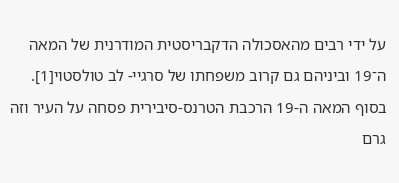על ידי רבים מהאסכולה הדקבריסטית המודרנית של המאה ה־19 וביניהם גם קרוב משפחתו של סרגיי- לב טולסטוי[1]. בסוף המאה ה-19 הרכבת הטרנס-סיבירית פסחה על העיר וזה גרם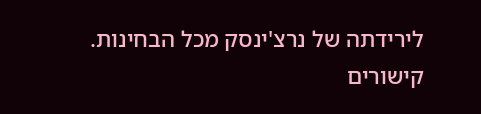לירידתה של נרצ'ינסק מכל הבחינות.
קישורים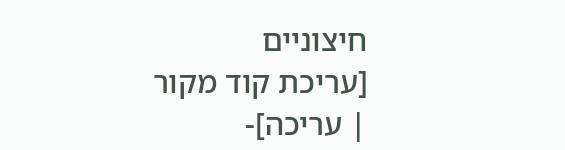חיצוניים
[עריכת קוד מקור | עריכה]-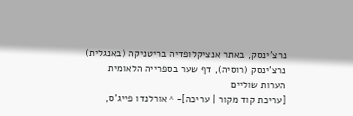נרצ'ינסק, באתר אנציקלופדיה בריטניקה (באנגלית)
נרצ'ינסק (רוסיה), דף שער בספרייה הלאומית
הערות שוליים
[עריכת קוד מקור | עריכה]- ^ אורלנדו פייג'ס,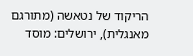הריקוד של נטאשה (מתורגם מאנגלית), ירושלים: מוסד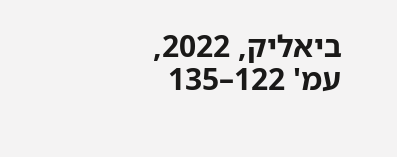ביאליק, 2022, עמ' 122–135